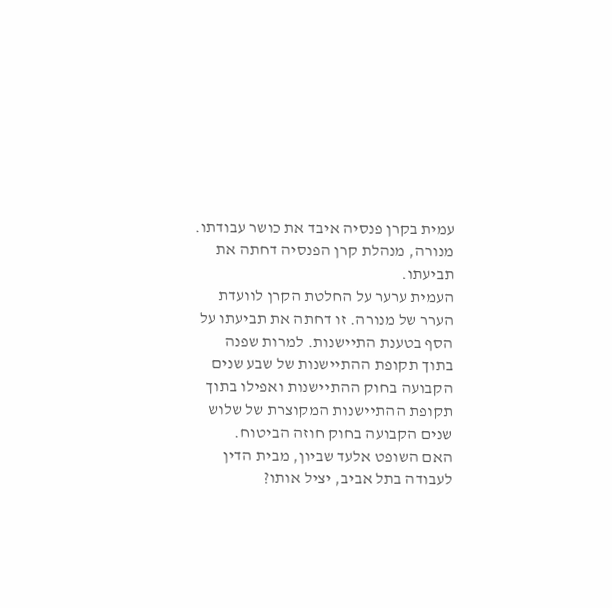עמית בקרן פנסיה איבד את כושר עבודתו. מנורה, מנהלת קרן הפנסיה דחתה את תביעתו.
העמית ערער על החלטת הקרן לוועדת הערר של מנורה. זו דחתה את תביעתו על הסף בטענת התיישנות. למרות שפנה בתוך תקופת ההתיישנות של שבע שנים הקבועה בחוק ההתיישנות ואפילו בתוך תקופת ההתיישנות המקוצרת של שלוש שנים הקבועה בחוק חוזה הביטוח.
האם השופט אלעד שביון, מבית הדין לעבודה בתל אביב, יציל אותו?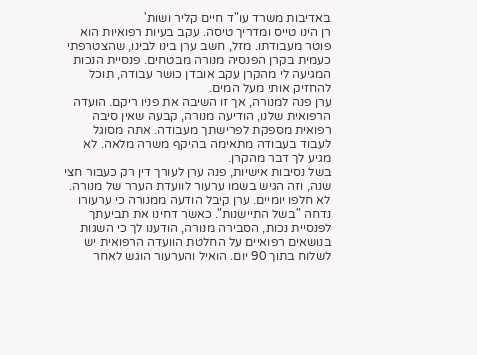באדיבות משרד עו"ד חיים קליר ושות'
רן הינו טייס ומדריך טיסה. עקב בעיות רפואיות הוא פוטר מעבודתו. מזל, חשב ערן בינו לבינו, שהצטרפתי כעמית בקרן הפנסיה מנורה מבטחים. פנסיית הנכות המגיעה לי מהקרן עקב אובדן כושר עבודה, תוכל להחזיק אותי מעל המים.
ערן פנה למנורה, אך זו השיבה את פניו ריקם. הועדה הרפואית שלנו, הודיעה מנורה, קבעה שאין סיבה רפואית מספקת לפרישתך מעבודה. אתה מסוגל לעבוד בעבודה מתאימה בהיקף משרה מלאה. לא מגיע לך דבר מהקרן.
בשל נסיבות אישיות, פנה ערן לעורך דין רק כעבור חצי שנה, וזה הגיש בשמו ערעור לוועדת הערר של מנורה.
לא חלפו יומיים. ערן קיבל הודעה ממנורה כי ערעורו נדחה "בשל התיישנות". כאשר דחינו את תביעתך לפנסיית נכות, הסבירה מנורה, הודענו לך כי השגות בנושאים רפואיים על החלטת הוועדה הרפואית יש לשלוח בתוך 90 יום. הואיל והערעור הוגש לאחר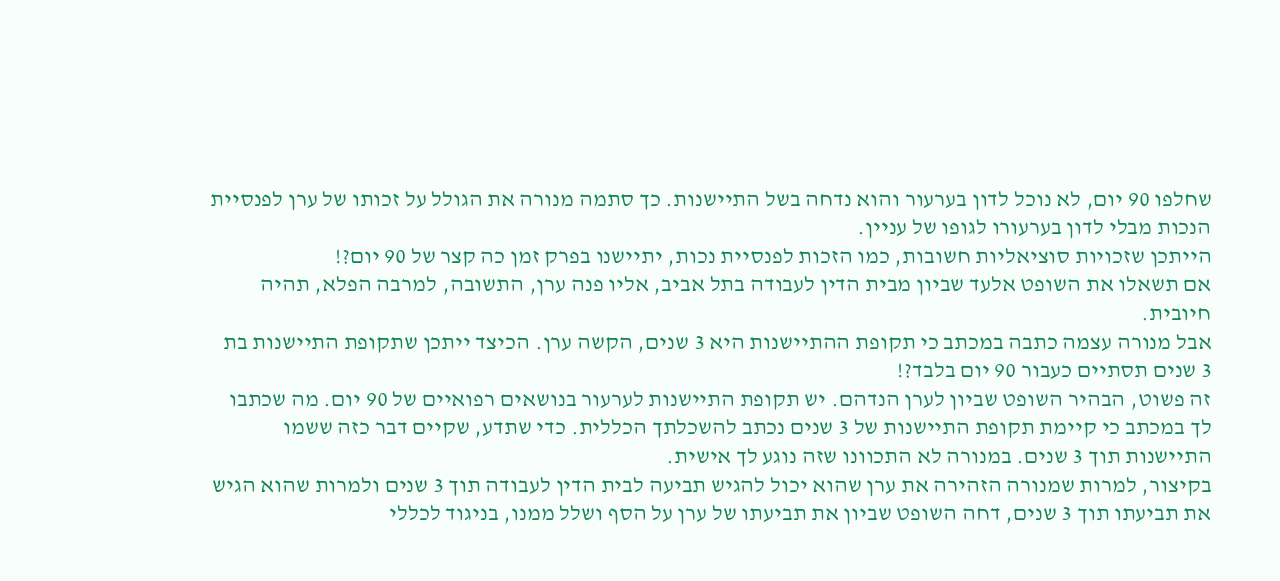שחלפו 90 יום, לא נוכל לדון בערעור והוא נדחה בשל התיישנות. כך סתמה מנורה את הגולל על זכותו של ערן לפנסיית הנכות מבלי לדון בערעורו לגופו של עניין.
הייתכן שזכויות סוציאליות חשובות, כמו הזכות לפנסיית נכות, יתיישנו בפרק זמן כה קצר של 90 יום?!
אם תשאלו את השופט אלעד שביון מבית הדין לעבודה בתל אביב, אליו פנה ערן, התשובה, למרבה הפלא, תהיה חיובית.
אבל מנורה עצמה כתבה במכתב כי תקופת ההתיישנות היא 3 שנים, הקשה ערן. הכיצד ייתכן שתקופת התיישנות בת 3 שנים תסתיים כעבור 90 יום בלבד?!
זה פשוט, הבהיר השופט שביון לערן הנדהם. יש תקופת התיישנות לערעור בנושאים רפואיים של 90 יום. מה שכתבו לך במכתב כי קיימת תקופת התיישנות של 3 שנים נכתב להשכלתך הכללית. כדי שתדע, שקיים דבר כזה ששמו התיישנות תוך 3 שנים. במנורה לא התכוונו שזה נוגע לך אישית.
בקיצור, למרות שמנורה הזהירה את ערן שהוא יכול להגיש תביעה לבית הדין לעבודה תוך 3 שנים ולמרות שהוא הגיש את תביעתו תוך 3 שנים, דחה השופט שביון את תביעתו של ערן על הסף ושלל ממנו, בניגוד לכללי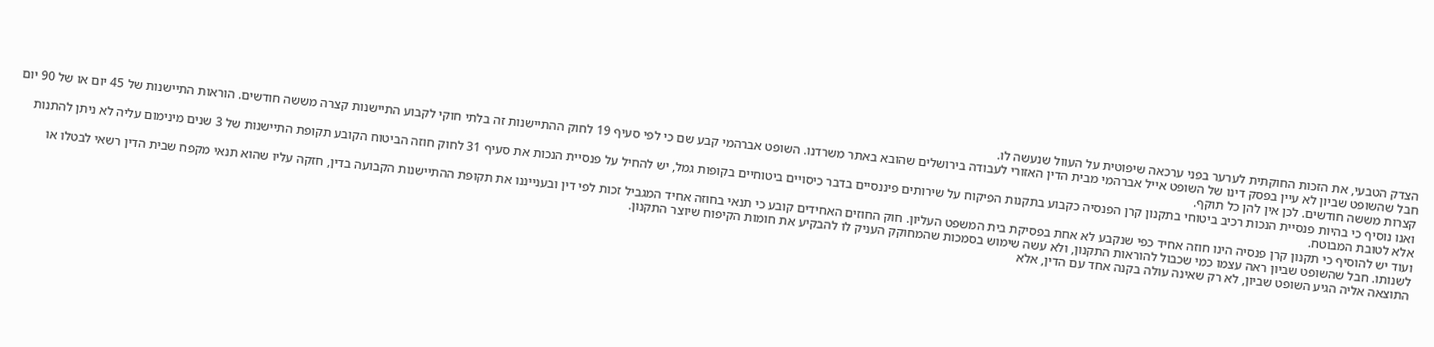הצדק הטבעי, את הזכות החוקתית לערער בפני ערכאה שיפוטית על העוול שנעשה לו.
חבל שהשופט שביון לא עיין בפסק דינו של השופט אייל אברהמי מבית הדין האזורי לעבודה בירושלים שהובא באתר משרדנו. השופט אברהמי קבע שם כי לפי סעיף 19 לחוק ההתיישנות זה בלתי חוקי לקבוע התיישנות קצרה מששה חודשים. הוראות התיישנות של 45 יום או של 90 יום קצרות מששה חודשים. לכן אין להן כל תוקף.
ואנו נוסיף כי בהיות פנסיית הנכות רכיב ביטוחי בתקנון קרן הפנסיה כקבוע בתקנות הפיקוח על שירותים פיננסיים בדבר כיסויים ביטוחיים בקופות גמל, יש להחיל על פנסיית הנכות את סעיף 31 לחוק חוזה הביטוח הקובע תקופת התיישנות של 3 שנים מינימום עליה לא ניתן להתנות אלא לטובת המבוטח.
ועוד יש להוסיף כי תקנון קרן פנסיה הינו חוזה אחיד כפי שנקבע לא אחת בפסיקת בית המשפט העליון. חוק החוזים האחידים קובע כי תנאי בחוזה אחיד המגביל זכות לפי דין ובענייננו את תקופת ההתיישנות הקבועה בדין, חזקה עליו שהוא תנאי מקפח שבית הדין רשאי לבטלו או לשנותו. חבל שהשופט שביון ראה עצמו כמי שכבול להוראות התקנון, ולא עשה שימוש בסמכות שהמחוקק העניק לו להבקיע את חומות הקיפוח שיוצר התקנון.
התוצאה אליה הגיע השופט שביון, לא רק שאינה עולה בקנה אחד עם הדין, אלא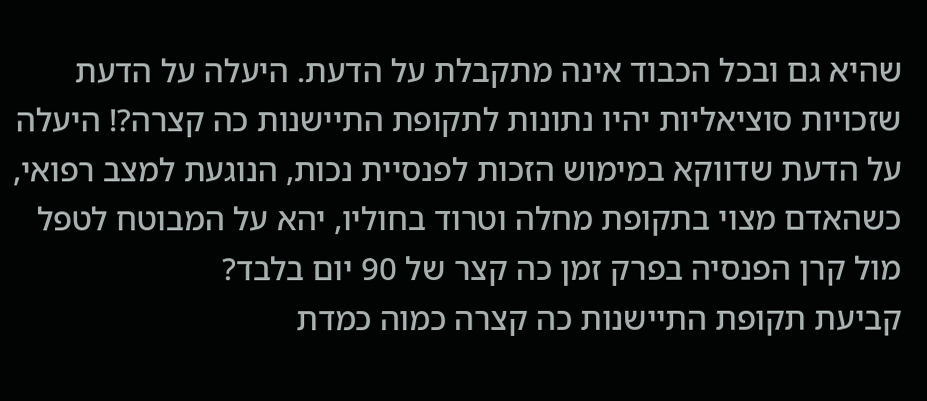שהיא גם ובכל הכבוד אינה מתקבלת על הדעת. היעלה על הדעת שזכויות סוציאליות יהיו נתונות לתקופת התיישנות כה קצרה?! היעלה על הדעת שדווקא במימוש הזכות לפנסיית נכות, הנוגעת למצב רפואי, כשהאדם מצוי בתקופת מחלה וטרוד בחוליו, יהא על המבוטח לטפל מול קרן הפנסיה בפרק זמן כה קצר של 90 יום בלבד?
קביעת תקופת התיישנות כה קצרה כמוה כמדת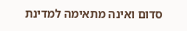סדום ואינה מתאימה למדינת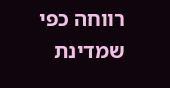רווחה כפי שמדינת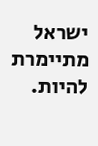ישראל מתיימרת להיות.